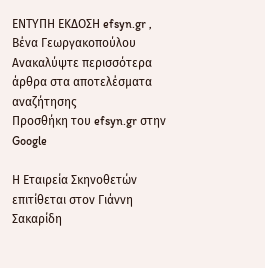ΕΝΤΥΠΗ ΕΚΔΟΣΗ efsyn.gr , Βένα Γεωργακοπούλου
Ανακαλύψτε περισσότερα άρθρα στα αποτελέσματα αναζήτησης
Προσθήκη του efsyn.gr στην Google

Η Εταιρεία Σκηνοθετών επιτίθεται στον Γιάννη Σακαρίδη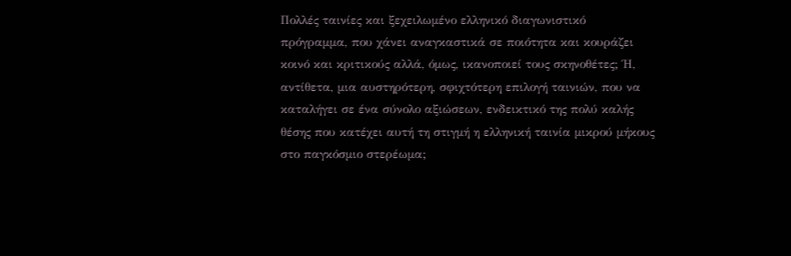Πολλές ταινίες και ξεχειλωμένο ελληνικό διαγωνιστικό πρόγραμμα, που χάνει αναγκαστικά σε ποιότητα και κουράζει κοινό και κριτικούς αλλά, όμως, ικανοποιεί τους σκηνοθέτες; Ή, αντίθετα, μια αυστηρότερη, σφιχτότερη επιλογή ταινιών, που να καταλήγει σε ένα σύνολο αξιώσεων, ενδεικτικό της πολύ καλής θέσης που κατέχει αυτή τη στιγμή η ελληνική ταινία μικρού μήκους στο παγκόσμιο στερέωμα;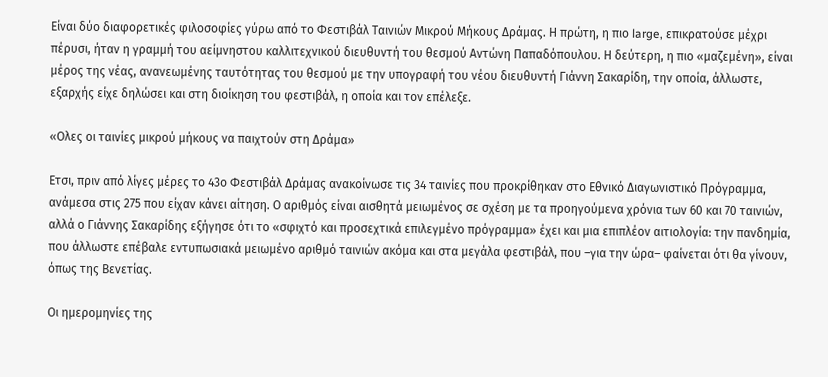Είναι δύο διαφορετικές φιλοσοφίες γύρω από το Φεστιβάλ Ταινιών Μικρού Μήκους Δράμας. Η πρώτη, η πιο large, επικρατούσε μέχρι πέρυσι, ήταν η γραμμή του αείμνηστου καλλιτεχνικού διευθυντή του θεσμού Αντώνη Παπαδόπουλου. Η δεύτερη, η πιο «μαζεμένη», είναι μέρος της νέας, ανανεωμένης ταυτότητας του θεσμού με την υπογραφή του νέου διευθυντή Γιάννη Σακαρίδη, την οποία, άλλωστε, εξαρχής είχε δηλώσει και στη διοίκηση του φεστιβάλ, η οποία και τον επέλεξε.

«Ολες οι ταινίες μικρού μήκους να παιχτούν στη Δράμα»

Ετσι, πριν από λίγες μέρες το 43ο Φεστιβάλ Δράμας ανακοίνωσε τις 34 ταινίες που προκρίθηκαν στο Εθνικό Διαγωνιστικό Πρόγραμμα, ανάμεσα στις 275 που είχαν κάνει αίτηση. Ο αριθμός είναι αισθητά μειωμένος σε σχέση με τα προηγούμενα χρόνια των 60 και 70 ταινιών, αλλά ο Γιάννης Σακαρίδης εξήγησε ότι το «σφιχτό και προσεχτικά επιλεγμένο πρόγραμμα» έχει και μια επιπλέον αιτιολογία: την πανδημία, που άλλωστε επέβαλε εντυπωσιακά μειωμένο αριθμό ταινιών ακόμα και στα μεγάλα φεστιβάλ, που –για την ώρα– φαίνεται ότι θα γίνουν, όπως της Βενετίας.

Οι ημερομηνίες της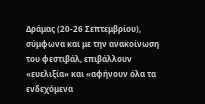Δράμας (20-26 Σεπτεμβρίου), σύμφωνα και με την ανακοίνωση του φεστιβάλ, επιβάλλουν «ευελιξία» και «αφήνουν όλα τα ενδεχόμενα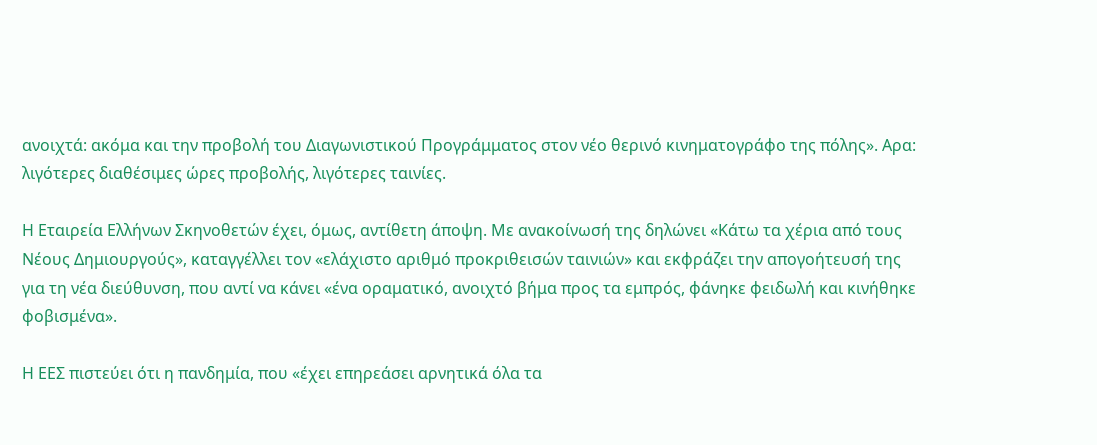ανοιχτά: ακόμα και την προβολή του Διαγωνιστικού Προγράμματος στον νέο θερινό κινηματογράφο της πόλης». Αρα: λιγότερες διαθέσιμες ώρες προβολής, λιγότερες ταινίες.

Η Εταιρεία Ελλήνων Σκηνοθετών έχει, όμως, αντίθετη άποψη. Με ανακοίνωσή της δηλώνει «Κάτω τα χέρια από τους Νέους Δημιουργούς», καταγγέλλει τον «ελάχιστο αριθμό προκριθεισών ταινιών» και εκφράζει την απογοήτευσή της για τη νέα διεύθυνση, που αντί να κάνει «ένα οραματικό, ανοιχτό βήμα προς τα εμπρός, φάνηκε φειδωλή και κινήθηκε φοβισμένα».

Η ΕΕΣ πιστεύει ότι η πανδημία, που «έχει επηρεάσει αρνητικά όλα τα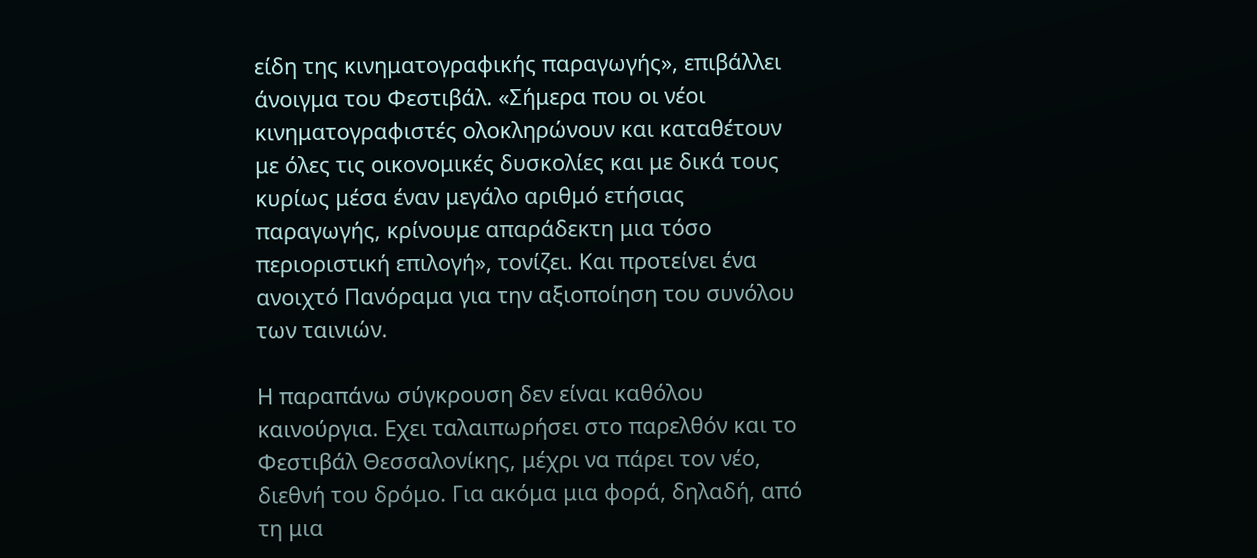είδη της κινηματογραφικής παραγωγής», επιβάλλει άνοιγμα του Φεστιβάλ. «Σήμερα που οι νέοι κινηματογραφιστές ολοκληρώνουν και καταθέτουν με όλες τις οικονομικές δυσκολίες και με δικά τους κυρίως μέσα έναν μεγάλο αριθμό ετήσιας παραγωγής, κρίνουμε απαράδεκτη μια τόσο περιοριστική επιλογή», τονίζει. Και προτείνει ένα ανοιχτό Πανόραμα για την αξιοποίηση του συνόλου των ταινιών.

Η παραπάνω σύγκρουση δεν είναι καθόλου καινούργια. Εχει ταλαιπωρήσει στο παρελθόν και το Φεστιβάλ Θεσσαλονίκης, μέχρι να πάρει τον νέο, διεθνή του δρόμο. Για ακόμα μια φορά, δηλαδή, από τη μια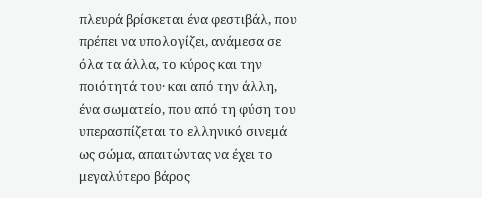πλευρά βρίσκεται ένα φεστιβάλ, που πρέπει να υπολογίζει, ανάμεσα σε όλα τα άλλα, το κύρος και την ποιότητά του· και από την άλλη, ένα σωματείο, που από τη φύση του υπερασπίζεται το ελληνικό σινεμά ως σώμα, απαιτώντας να έχει το μεγαλύτερο βάρος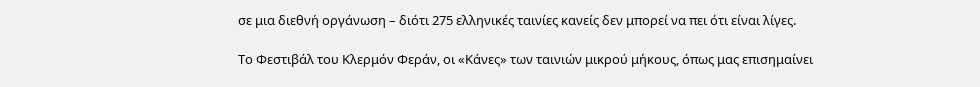σε μια διεθνή οργάνωση – διότι 275 ελληνικές ταινίες κανείς δεν μπορεί να πει ότι είναι λίγες.

Το Φεστιβάλ του Κλερμόν Φεράν, οι «Κάνες» των ταινιών μικρού μήκους, όπως μας επισημαίνει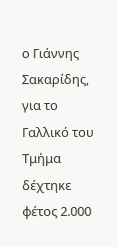ο Γιάννης Σακαρίδης, για το Γαλλικό του Τμήμα δέχτηκε φέτος 2.000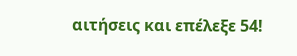αιτήσεις και επέλεξε 54!